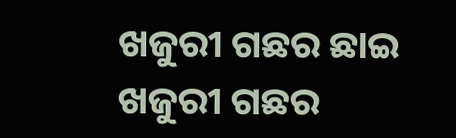ଖଜୁରୀ ଗଛର ଛାଇ
ଖଜୁରୀ ଗଛର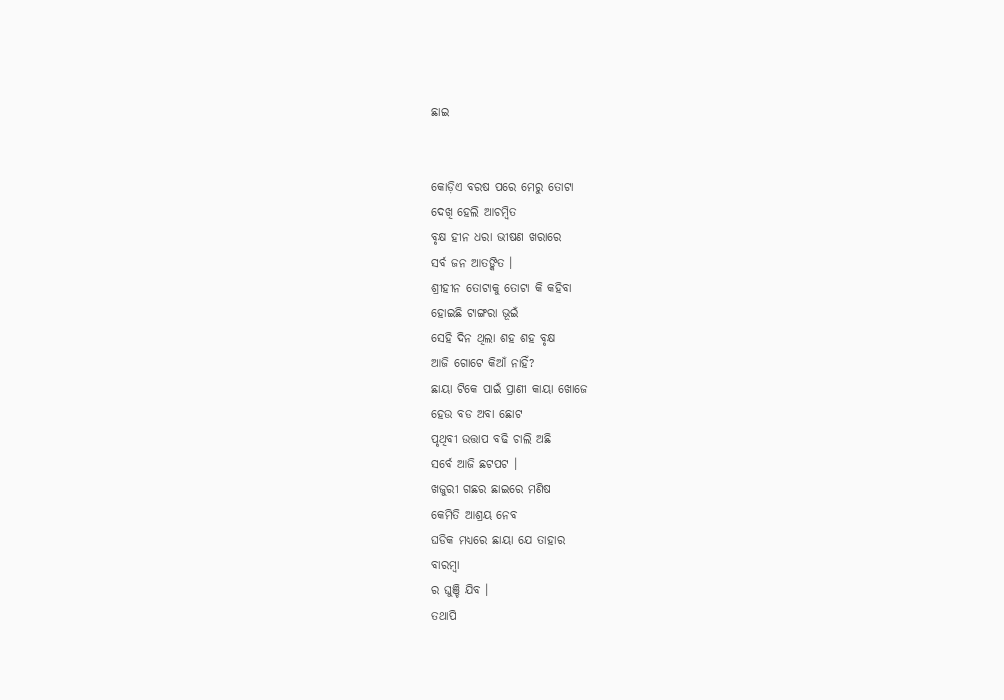ଛାଇ


କୋଡ଼ିଏ ବରଷ ପରେ ମେରୁ ତୋଟା
ଦେଖି ହେଲି ଆଚମ୍ବିତ
ବୃକ୍ଷ ହୀନ ଧରା ଭୀଷଣ ଖରାରେ
ସର୍ବ ଜନ ଆତଙ୍କିତ ।
ଶ୍ରୀହୀନ ତୋଟାକୁ ତୋଟା କି କହିବା
ହୋଇଛି ଟାଙ୍ଗରା ଭୂଇଁ
ସେହି ଦିନ ଥିଲା ଶହ ଶହ ବୃକ୍ଷ
ଆଜି ଗୋଟେ କିଆଁ ନାହିଁ?
ଛାୟା ଟିକେ ପାଇଁ ପ୍ରାଣୀ କାୟା ଖୋଜେ
ହେଉ ବଡ ଅବା ଛୋଟ
ପୃଥିବୀ ଉତ୍ତାପ ବଢି ଚାଲି ଅଛି
ସର୍ବେ ଆଜି ଛଟପଟ ।
ଖଜୁରୀ ଗଛର ଛାଇରେ ମଣିଷ
କେମିତି ଆଶ୍ରୟ ନେବ
ଘଡିକ ମଧ୍ୟରେ ଛାୟା ଯେ ତାହାର
ବାରମ୍ବା
ର ଘୁଞ୍ଚି ଯିବ ।
ତଥାପି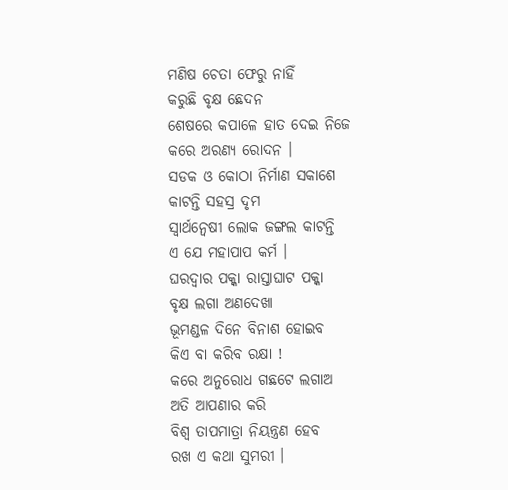ମଣିଷ ଚେତା ଫେରୁ ନାହିଁ
କରୁଛି ବୃକ୍ଷ ଛେଦନ
ଶେଷରେ କପାଳେ ହାତ ଦେଇ ନିଜେ
କରେ ଅରଣ୍ୟ ରୋଦନ ।
ସଡକ ଓ କୋଠା ନିର୍ମାଣ ସକାଶେ
କାଟନ୍ତି ସହସ୍ର ଦୃମ
ସ୍ବାର୍ଥନ୍ବେଷୀ ଲୋକ ଜଙ୍ଗଲ କାଟନ୍ତି
ଏ ଯେ ମହାପାପ କର୍ମ ।
ଘରଦ୍ବାର ପକ୍କା ରାସ୍ତାଘାଟ ପକ୍କା
ବୃକ୍ଷ ଲଗା ଅଣଦେଖା
ଭୂମଣ୍ଡଳ ଦିନେ ବିନାଶ ହୋଇବ
କିଏ ବା କରିବ ରକ୍ଷା !
କରେ ଅନୁରୋଧ ଗଛଟେ ଲଗାଅ
ଅତି ଆପଣାର କରି
ବିଶ୍ୱ ତାପମାତ୍ରା ନିୟନ୍ତ୍ରଣ ହେବ
ରଖ ଏ କଥା ସୁମରୀ ।